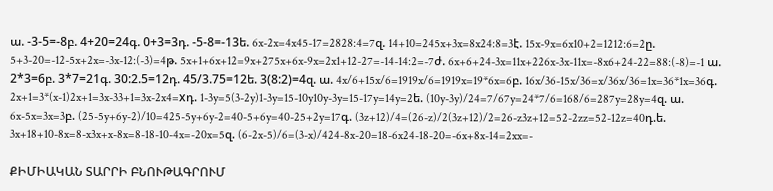ա. -3-5=-8բ. 4+20=24գ. 0+3=3դ. -5-8=-13ե. 6x-2x=4x45-17=2828:4=7զ. 14+10=245x+3x=8x24:8=3է. 15x-9x=6x10+2=1212:6=2ը. 5+3-20=-12-5x+2x=-3x-12:(-3)=4թ. 5x+1+6x+12=9x+275x+6x-9x=2x1+12-27=-14-14:2=-7ժ. 6x+6+24-3x=11x+226x-3x-11x=-8x6+24-22=88:(-8)=-1 ա. 2*3=6բ. 3*7=21գ. 30:2.5=12դ. 45/3.75=12ե. 3(8:2)=4զ. ա. 4x/6+15x/6=1919x/6=1919x=19*6x=6բ. 16x/36-15x/36=x/36x/36=1x=36*1x=36գ. 2x+1=3*(x-1)2x+1=3x-33+1=3x-2x4=xդ. 1-3y=5(3-2y)1-3y=15-10y10y-3y=15-17y=14y=2ե. (10y-3y)/24=7/67y=24*7/6=168/6=287y=28y=4զ. ա. 6x-5x=3x=3բ. (25-5y+6y-2)/10=425-5y+6y-2=40-5+6y=40-25+2y=17գ. (3z+12)/4=(26-z)/2(3z+12)/2=26-z3z+12=52-2zz=52-12z=40դ.ե. 3x+18+10-8x=8-x3x+x-8x=8-18-10-4x=-20x=5զ. (6-2x-5)/6=(3-x)/424-8x-20=18-6x24-18-20=-6x+8x-14=2xx=-

ՔԻՄԻԱԿԱՆ ՏԱՐՐԻ ԲՆՈՒԹԱԳՐՈՒՄ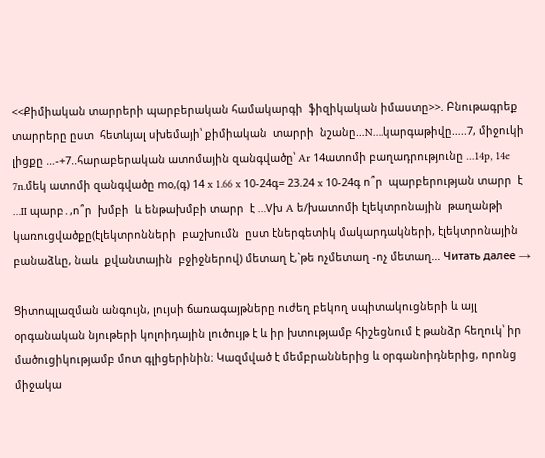<<Քիմիական տարրերի պարբերական համակարգի  ֆիզիկական իմաստը>>. Բնութագրեք տարրերը ըստ  հետևյալ սխեմայի՝ քիմիական  տարրի  նշանը…N….կարգաթիվը…..7, միջուկի  լիցքը …-+7..հարաբերական ատոմային զանգվածը՝ Ar 14ատոմի բաղադրությունը …14p, 14e 7n.մեկ ատոմի զանգվածը mօ,(գ) 14 x 1.66 x 10-24գ= 23.24 x 10-24գ ո՞ր  պարբերության տարր  է …II պարբ․,ո՞ր  խմբի  և ենթախմբի տարր  է …Vխ A ե/խատոմի էլեկտրոնային  թաղանթի կառուցվածքը(էլեկտրոնների  բաշխումն  ըստ էներգետիկ մակարդակների, էլեկտրոնային բանաձևը, նաև  քվանտային  բջիջներով) մետաղ է,`թե ոչմետաղ -ոչ մետաղ... Читать далее →

Ցիտոպլազման անգույն, լույսի ճառագայթները ուժեղ բեկող սպիտակուցների և այլ օրգանական նյութերի կոլոիդային լուծույթ է և իր խտությամբ հիշեցնում է թանձր հեղուկ՝ իր մածուցիկությամբ մոտ գլիցերինին։ Կազմված է մեմբրաններից և օրգանոիդներից, որոնց միջակա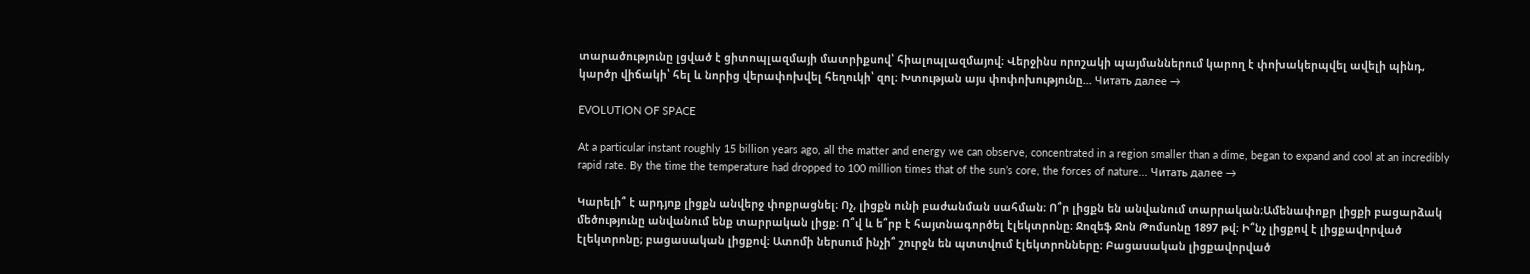տարածությունը լցված է ցիտոպլազմայի մատրիքսով՝ հիալոպլազմայով։ Վերջինս որոշակի պայմաններում կարող է փոխակերպվել ավելի պինդ, կարծր վիճակի՝ հել և նորից վերափոխվել հեղուկի՝ զոլ։ Խտության այս փոփոխությունը... Читать далее →

EVOLUTION OF SPACE

At a particular instant roughly 15 billion years ago, all the matter and energy we can observe, concentrated in a region smaller than a dime, began to expand and cool at an incredibly rapid rate. By the time the temperature had dropped to 100 million times that of the sun’s core, the forces of nature... Читать далее →

Կարելի՞ է արդյոք լիցքն անվերջ փոքրացնել։ Ոչ, լիցքն ունի բաժանման սահման։ Ո՞ր լիցքն են անվանում տարրական։Ամենափոքր լիցքի բացարձակ մեծությունը անվանում ենք տարրական լիցք։ Ո՞վ և ե՞րբ է հայտնագործել էլեկտրոնը։ Ջոզեֆ Ջոն Թոմսոնը 1897 թվ։ Ի՞նչ լիցքով է լիցքավորված էլեկտրոնը; բացասական լիցքով։ Ատոմի ներսում ինչի՞ շուրջն են պտտվում էլեկտրոնները։ Բացասական լիցքավորված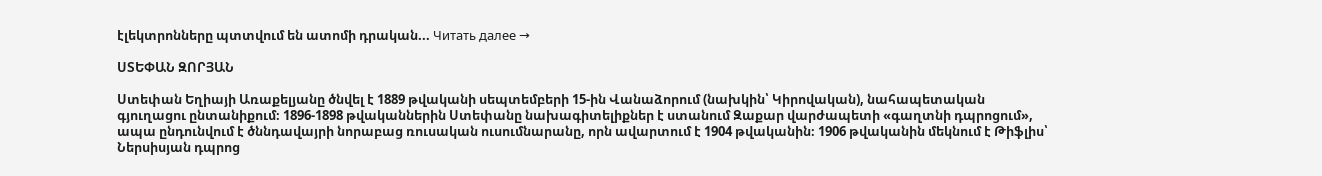էլեկտրոնները պտտվում են ատոմի դրական... Читать далее →

ՍՏԵՓԱՆ ԶՈՐՅԱՆ

Ստեփան Եղիայի Առաքելյանը ծնվել է 1889 թվականի սեպտեմբերի 15-ին Վանաձորում (նախկին՝ Կիրովական), նահապետական գյուղացու ընտանիքում։ 1896-1898 թվականներին Ստեփանը նախագիտելիքներ է ստանում Զաքար վարժապետի «գաղտնի դպրոցում», ապա ընդունվում է ծննդավայրի նորաբաց ռուսական ուսումնարանը, որն ավարտում է 1904 թվականին։ 1906 թվականին մեկնում է Թիֆլիս՝ Ներսիսյան դպրոց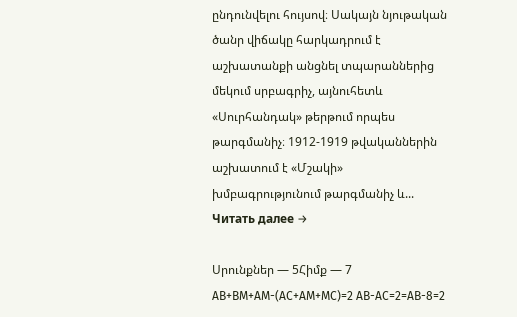ընդունվելու հույսով։ Սակայն նյութական ծանր վիճակը հարկադրում է աշխատանքի անցնել տպարաններից մեկում սրբագրիչ, այնուհետև «Սուրհանդակ» թերթում որպես թարգմանիչ։ 1912-1919 թվականներին աշխատում է «Մշակի» խմբագրությունում թարգմանիչ և... Читать далее →

Սրունքներ — 5Հիմք — 7 AB+BM+AM-(AC+AM+MC)=2 AB-AC=2=AB-8=2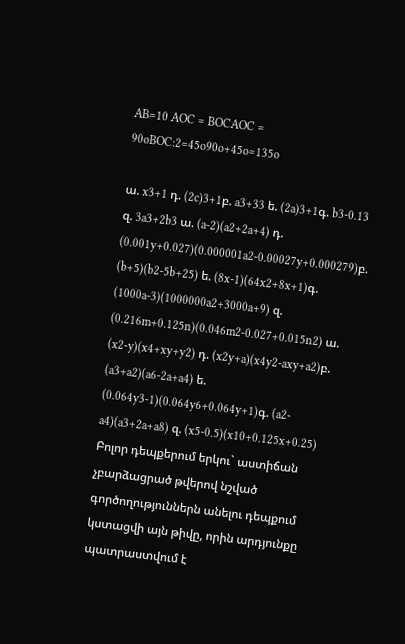AB=10 AOC = BOCAOC = 90oBOC:2=45o90o+45o=135o

ա. x3+1 դ. (2c)3+1բ. a3+33 ե. (2a)3+1գ. b3-0.13 զ. 3a3+2b3 ա. (a-2)(a2+2a+4) դ. (0.001y+0.027)(0.000001a2-0.00027y+0.000279)բ. (b+5)(b2-5b+25) ե. (8x-1)(64x2+8x+1)գ. (1000a-3)(1000000a2+3000a+9) զ. (0.216m+0.125n)(0.046m2-0.027+0.015n2) ա. (x2-y)(x4+xy+y2) դ. (x2y+a)(x4y2-axy+a2)բ. (a3+a2)(a6-2a+a4) ե. (0.064y3-1)(0.064y6+0.064y+1)գ. (a2-a4)(a3+2a+a8) զ. (x5-0.5)(x10+0.125x+0.25) Բոլոր դեպքերում երկու` աստիճան չբարձացրած թվերով նշված գործողություններն անելու դեպքում կստացվի այն թիվը, որին արդյունքը պատրաստվում է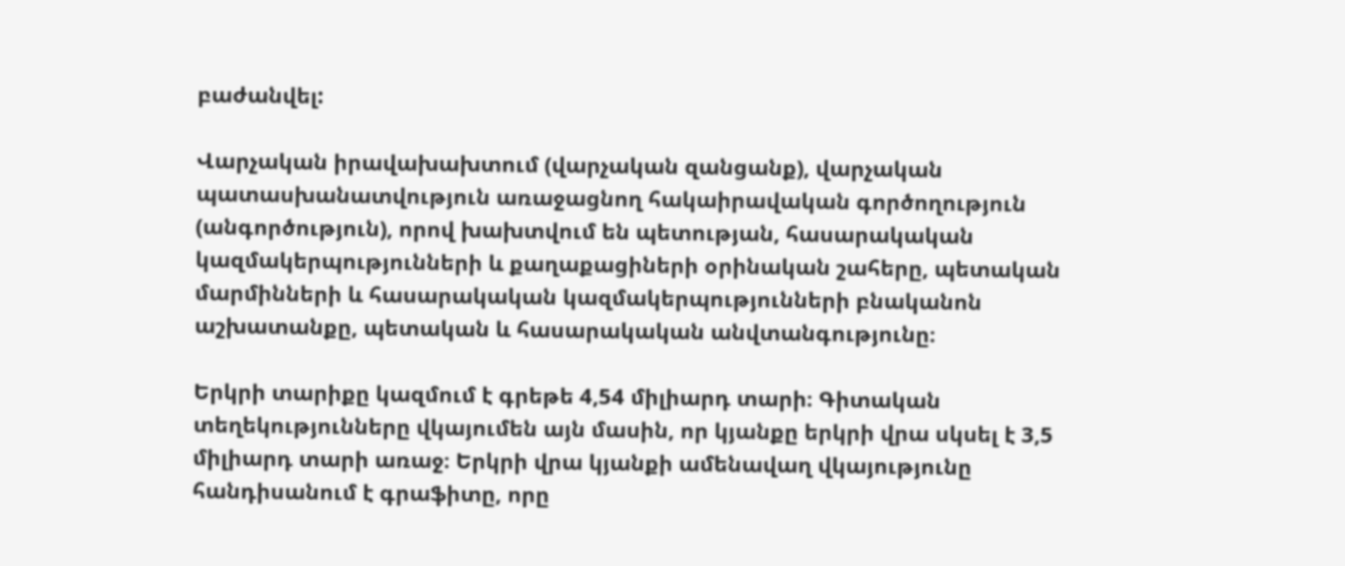բաժանվել:

Վարչական իրավախախտում (վարչական զանցանք), վարչական պատասխանատվություն առաջացնող հակաիրավական գործողություն (անգործություն), որով խախտվում են պետության, հասարակական կազմակերպությունների և քաղաքացիների օրինական շահերը, պետական մարմինների և հասարակական կազմակերպությունների բնականոն աշխատանքը, պետական և հասարակական անվտանգությունը։

Երկրի տարիքը կազմում է գրեթե 4,54 միլիարդ տարի։ Գիտական տեղեկությունները վկայումեն այն մասին, որ կյանքը երկրի վրա սկսել է 3,5 միլիարդ տարի առաջ։ Երկրի վրա կյանքի ամենավաղ վկայությունը հանդիսանում է գրաֆիտը, որը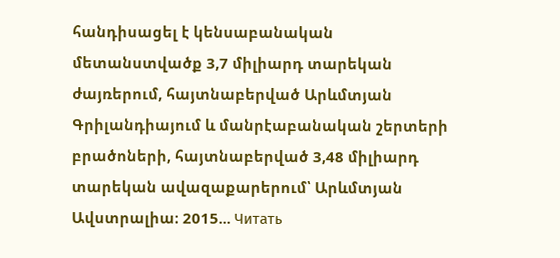հանդիսացել է կենսաբանական մետանստվածք 3,7 միլիարդ տարեկան ժայռերում, հայտնաբերված Արևմտյան Գրիլանդիայում և մանրէաբանական շերտերի բրածոների, հայտնաբերված 3,48 միլիարդ տարեկան ավազաքարերում՝ Արևմտյան Ավստրալիա։ 2015... Читать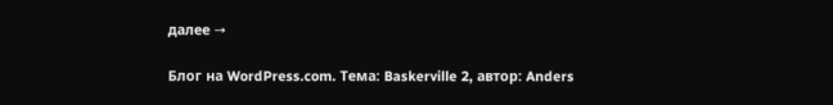далее →

Блог на WordPress.com. Тема: Baskerville 2, автор: Anders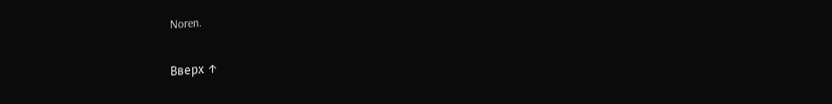Noren.

Вверх ↑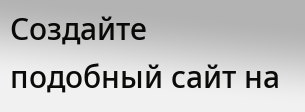Создайте подобный сайт на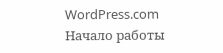WordPress.com
Начало работы